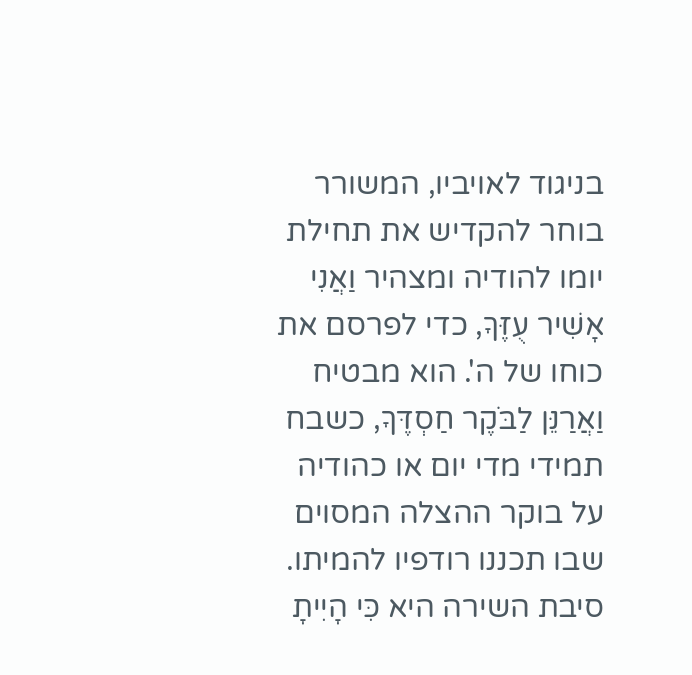בניגוד לאויביו, המשורר בוחר להקדיש את תחילת יומו להודיה ומצהיר וַאֲנִי אָשִׁיר עֻזֶּךָ, כדי לפרסם את כוחו של ה'. הוא מבטיח וַאֲרַנֵּן לַבֹּקֶר חַסְדֶּךָ, כשבח תמידי מדי יום או כהודיה על בוקר ההצלה המסוים שבו תכננו רודפיו להמיתו. סיבת השירה היא כִּי הָיִיתָ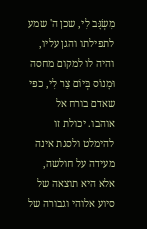מִשְׂגָּב לִי, שכן ה' שמע לתפילתו והגן עליו, והיה לו למקום מחסה וּמָנוֹס בְּיוֹם צַר לִי, כפי שאדם בורח אל אוהבו. יכולת זו להימלט ולסגת אינה מעידה על חולשה, אלא היא תוצאה של סיוע אלוהי וגבורה של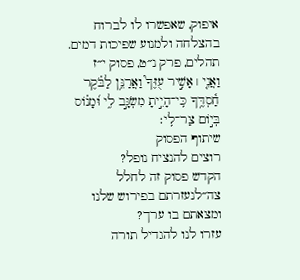איפוק, שאפשרו לו לברוח בהצלחה ולמנוע שפיכות דמים.
תהלים, פרק נ״ט, פסוק י״ז
וַאֲנִ֤י ׀ אָשִׁ֣יר עֻזֶּךָ֮ וַאֲרַנֵּ֥ן לַבֹּ֗קֶר חַ֫סְדֶּ֥ךָ כִּֽי־הָיִ֣יתָ מִשְׂגָּ֣ב לִ֑י וּ֝מָנ֗וֹס בְּי֣וֹם צַר־לִֽי׃
שיתוף הפסוק
רוצים להנציח נופל?
הקדש פסוק זה לחלל צה״לנעזרתם בפירוש שלנו ומצאתם בו ערך?
עזרו לנו להגדיל תורה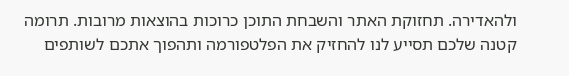ולהאדירה. תחזוקת האתר והשבחת התוכן כרוכות בהוצאות מרובות. תרומה קטנה שלכם תסייע לנו להחזיק את הפלטפורמה ותהפוך אתכם לשותפים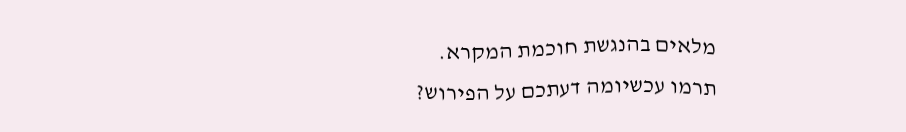מלאים בהנגשת חוכמת המקרא.
תרמו עכשיומה דעתכם על הפירוש?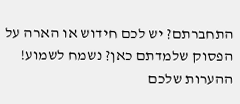התחברתם? יש לכם חידוש או הארה על הפסוק שלמדתם כאן? נשמח לשמוע!
ההערות שלכם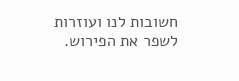חשובות לנו ועוזרות לשפר את הפירוש.